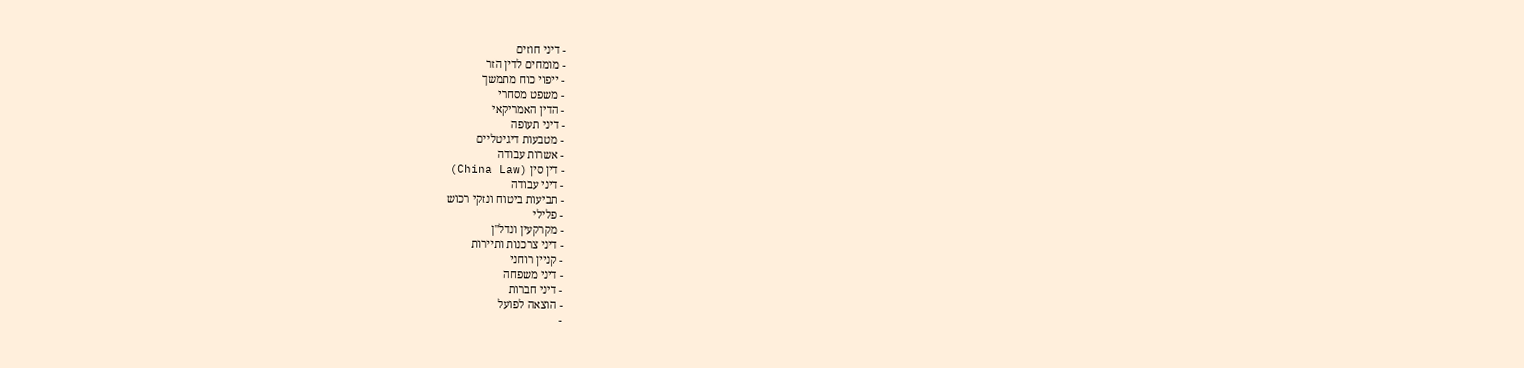- דיני חוזים
- מומחים לדין הזר
- ייפוי כוח מתמשך
- משפט מסחרי
- הדין האמריקאי
- דיני תעופה
- מטבעות דיגיטליים
- אשרות עבודה
- דין סין (China Law)
- דיני עבודה
- תביעות ביטוח ונזקי רכוש
- פלילי
- מקרקעין ונדל"ן
- דיני צרכנות ותיירות
- קניין רוחני
- דיני משפחה
- דיני חברות
- הוצאה לפועל
-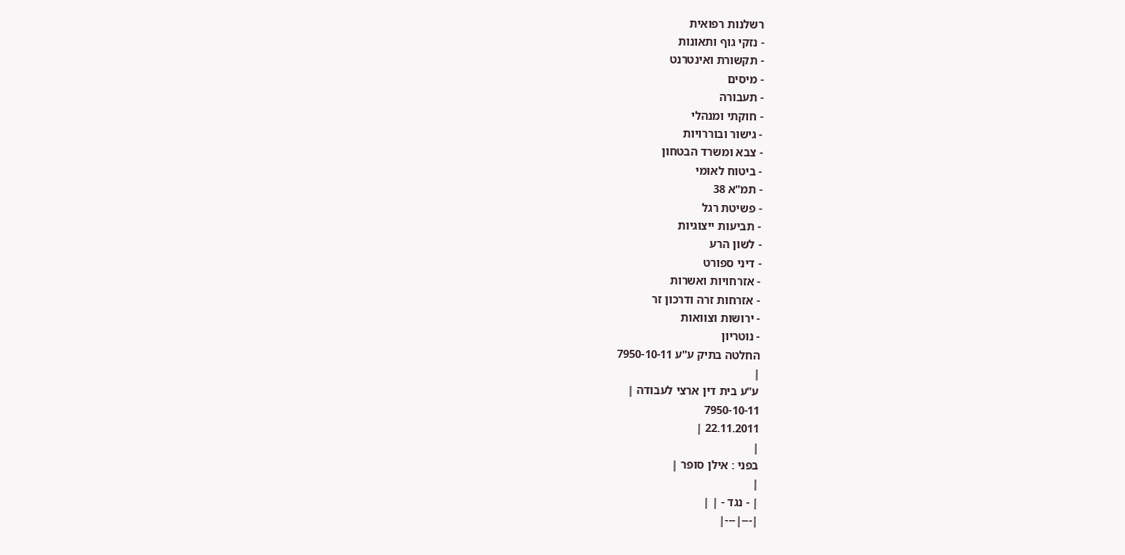רשלנות רפואית
- נזקי גוף ותאונות
- תקשורת ואינטרנט
- מיסים
- תעבורה
- חוקתי ומנהלי
- גישור ובוררויות
- צבא ומשרד הבטחון
- ביטוח לאומי
- תמ"א 38
- פשיטת רגל
- תביעות ייצוגיות
- לשון הרע
- דיני ספורט
- אזרחויות ואשרות
- אזרחות זרה ודרכון זר
- ירושות וצוואות
- נוטריון
החלטה בתיק ע"ע 7950-10-11
|
ע"ע בית דין ארצי לעבודה |
7950-10-11
22.11.2011 |
|
בפני : אילן סופר |
|
| - נגד - | |
|---|---|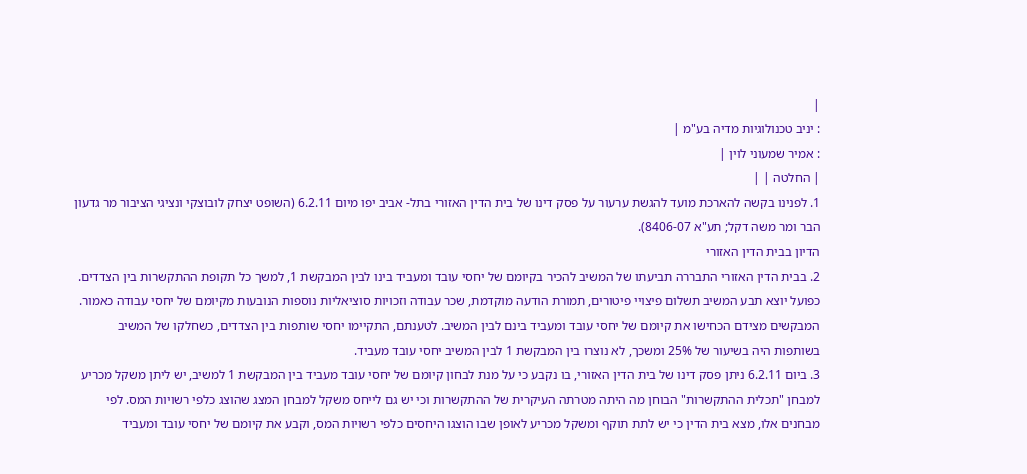|
: יניב טכנולוגיות מדיה בע"מ |
: אמיר שמעוני לוין |
| החלטה | |
1. לפנינו בקשה להארכת מועד להגשת ערעור על פסק דינו של בית הדין האזורי בתל- אביב יפו מיום 6.2.11 (השופט יצחק לובוצקי ונציגי הציבור מר גדעון הבר ומר משה דקל; תע"א 8406-07).
הדיון בבית הדין האזורי
2. בבית הדין האזורי התבררה תביעתו של המשיב להכיר בקיומם של יחסי עובד ומעביד בינו לבין המבקשת 1, למשך כל תקופת ההתקשרות בין הצדדים. כפועל יוצא תבע המשיב תשלום פיצויי פיטורים, תמורת הודעה מוקדמת, שכר עבודה וזכויות סוציאליות נוספות הנובעות מקיומם של יחסי עבודה כאמור.
המבקשים מצידם הכחישו את קיומם של יחסי עובד ומעביד בינם לבין המשיב. לטענתם, התקיימו יחסי שותפות בין הצדדים, כשחלקו של המשיב בשותפות היה בשיעור של 25% ומשכך, לא נוצרו בין המבקשת 1 לבין המשיב יחסי עובד מעביד.
3. ביום 6.2.11 ניתן פסק דינו של בית הדין האזורי, בו נקבע כי על מנת לבחון קיומם של יחסי עובד מעביד בין המבקשת 1 למשיב, יש ליתן משקל מכריע למבחן "תכלית ההתקשרות" הבוחן מה היתה מטרתה העיקרית של ההתקשרות וכי יש גם לייחס משקל למבחן המצג שהוצג כלפי רשויות המס. לפי מבחנים אלו, מצא בית הדין כי יש לתת תוקף ומשקל מכריע לאופן שבו הוצגו היחסים כלפי רשויות המס, וקבע את קיומם של יחסי עובד ומעביד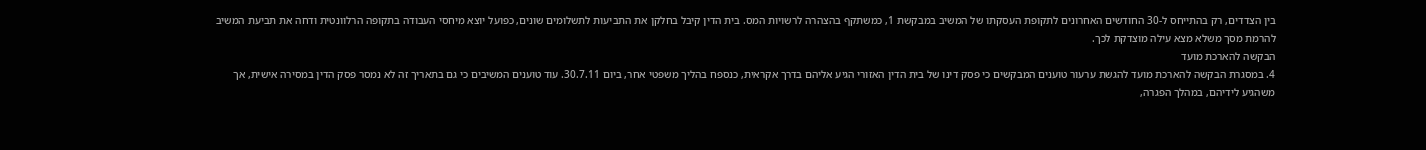בין הצדדים, רק בהתייחס ל-30 החודשים האחרונים לתקופת העסקתו של המשיב במבקשת 1, כמשתקף בהצהרה לרשויות המס. בית הדין קיבל בחלקן את התביעות לתשלומים שונים, כפועל יוצא מיחסי העבודה בתקופה הרלוונטית ודחה את תביעת המשיב להרמת מסך משלא מצא עילה מוצדקת לכך.
הבקשה להארכת מועד
4. במסגרת הבקשה להארכת מועד להגשת ערעור טוענים המבקשים כי פסק דינו של בית הדין האזורי הגיע אליהם בדרך אקראית, כנספח בהליך משפטי אחר, ביום 30.7.11. עוד טוענים המשיבים כי גם בתאריך זה לא נמסר פסק הדין במסירה אישית, אך משהגיע לידיהם, במהלך הפגרה,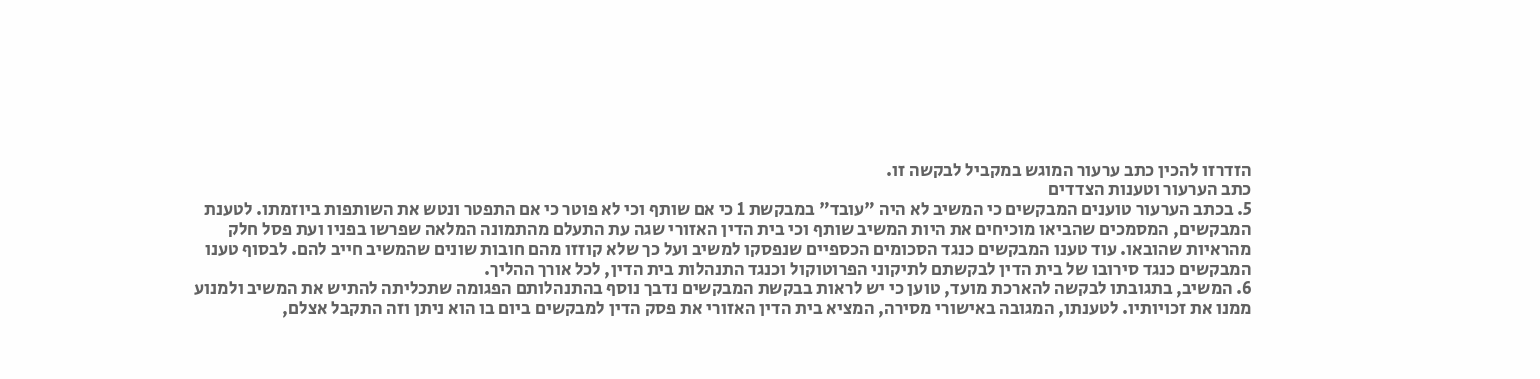הזדרזו להכין כתב ערעור המוגש במקביל לבקשה זו.
כתב הערעור וטענות הצדדים
5. בכתב הערעור טוענים המבקשים כי המשיב לא היה "עובד" במבקשת 1 כי אם שותף וכי לא פוטר כי אם התפטר ונטש את השותפות ביוזמתו. לטענת המבקשים, המסמכים שהביאו מוכיחים את היות המשיב שותף וכי בית הדין האזורי שגה עת התעלם מהתמונה המלאה שפרשו בפניו ועת פסל חלק מהראיות שהובאו. עוד טענו המבקשים כנגד הסכומים הכספיים שנפסקו למשיב ועל כך שלא קוזזו מהם חובות שונים שהמשיב חייב להם. לבסוף טענו המבקשים כנגד סירובו של בית הדין לבקשתם לתיקוני הפרוטוקול וכנגד התנהלות בית הדין, לכל אורך ההליך.
6. המשיב, בתגובתו לבקשה להארכת מועד, טוען כי יש לראות בבקשת המבקשים נדבך נוסף בהתנהלותם הפגומה שתכליתה להתיש את המשיב ולמנוע ממנו את זכויותיו. לטענתו, המגובה באישורי מסירה, המציא בית הדין האזורי את פסק הדין למבקשים ביום בו הוא ניתן וזה התקבל אצלם,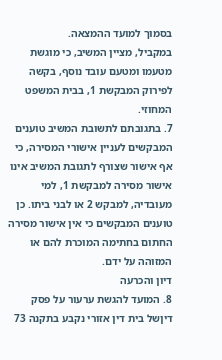בסמוך למועד ההמצאה.
במקביל, מציין המשיב, כי מוגשת מטעמו ומטעם עובד נוסף, בקשה לפירוק המבקשת 1, בבית המשפט המחוזי.
7. בתגובתם לתשובת המשיב טוענים המבקשים לעניין אישורי המסירה, כי אף אישור שצורף לתגובת המשיב אינו אישור מסירה למבקשת 1, למי מעובדיה, למבקש 2 או לבני ביתו. כן טוענים המבקשים כי אין אישור מסירה החתום בחתימה המוכרת להם או המזוהה על ידם.
דיון והכרעה
8. המועד להגשת ערעור על פסק דיןשל בית דין אזורי נקבע בתקנה 73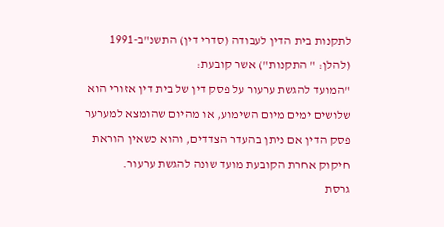לתקנות בית הדין לעבודה (סדרי דין) התשנ"ב-1991 (להלן: " התקנות") אשר קובעת:
"המועד להגשת ערעור על פסק דין של בית דין אזורי הוא שלושים ימים מיום השימוע, או מהיום שהומצא למערער פסק הדין אם ניתן בהעדר הצדדים, והוא כשאין הוראת חיקוק אחרת הקובעת מועד שונה להגשת ערעור.
גרסת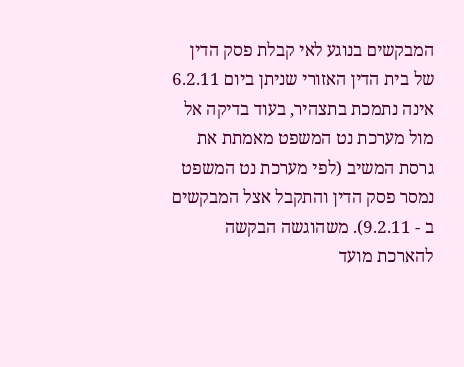המבקשים בנוגע לאי קבלת פסק הדין של בית הדין האזורי שניתן ביום 6.2.11 אינה נתמכת בתצהיר, בעוד בדיקה אל מול מערכת נט המשפט מאמתת את גרסת המשיב (לפי מערכת נט המשפט נמסר פסק הדין והתקבל אצל המבקשים ב - 9.2.11). משהוגשה הבקשה להארכת מועד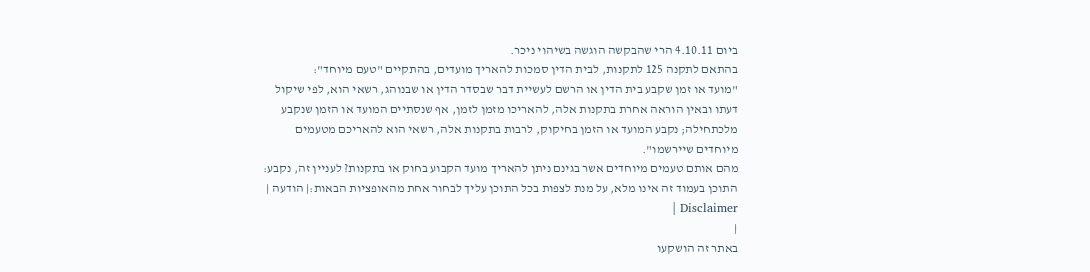ביום 4.10.11 הרי שהבקשה הוגשה בשיהוי ניכר.
בהתאם לתקנה 125 לתקנות, לבית הדין סמכות להאריך מועדים, בהתקיים "טעם מיוחד":
"מועד או זמן שקבע בית הדין או הרשם לעשיית דבר שבסדר הדין או שבנוהג, רשאי הוא, לפי שיקול דעתו ובאין הוראה אחרת בתקנות אלה, להאריכו מזמן לזמן, אף שנסתיים המועד או הזמן שנקבע מלכתחילה; נקבע המועד או הזמן בחיקוק, לרבות בתקנות אלה, רשאי הוא להאריכם מטעמים מיוחדים שיירשמו".
מהם אותם טעמים מיוחדים אשר בגינם ניתן להאריך מועד הקבוע בחוק או בתקנות? לעניין זה, נקבע:
התוכן בעמוד זה אינו מלא, על מנת לצפות בכל התוכן עליך לבחור אחת מהאופציות הבאות:| הודעה | Disclaimer |
|
באתר זה הושקעו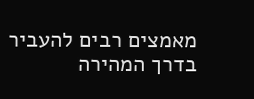מאמצים רבים להעביר בדרך המהירה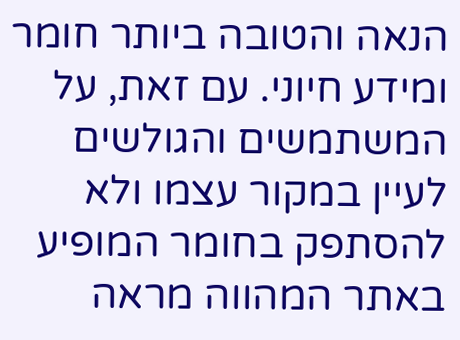הנאה והטובה ביותר חומר ומידע חיוני. עם זאת, על המשתמשים והגולשים לעיין במקור עצמו ולא להסתפק בחומר המופיע באתר המהווה מראה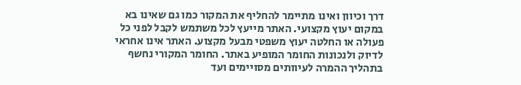דרך וכיוון ואינו מתיימר להחליף את המקור כמו גם שאינו בא במקום יעוץ מקצועי. האתר מייעץ לכל משתמש לקבל לפני כל פעולה או החלטה יעוץ משפטי מבעל מקצוע. האתר אינו אחראי לדיוק ולנכונות החומר המופיע באתר. החומר המקורי נחשף בתהליך ההמרה לעיוותים מסויימים ועד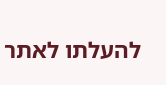להעלתו לאתר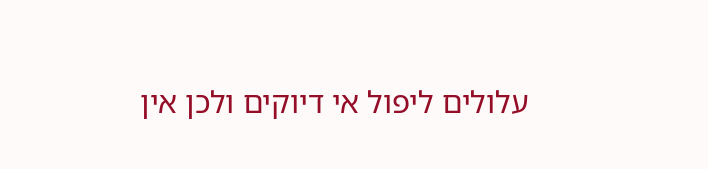עלולים ליפול אי דיוקים ולכן אין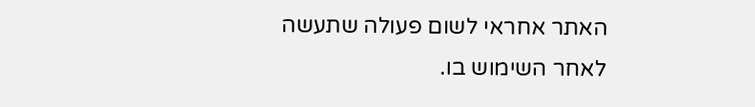האתר אחראי לשום פעולה שתעשה לאחר השימוש בו.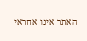האתר אינו אחראי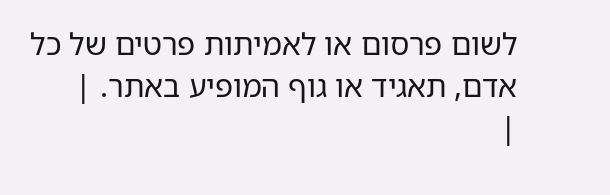לשום פרסום או לאמיתות פרטים של כל אדם, תאגיד או גוף המופיע באתר. |
|